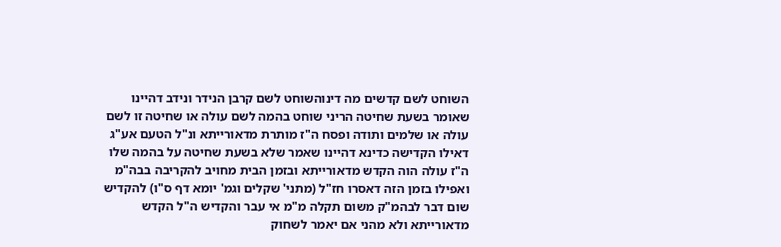השוחט לשם קדשים מה דינוהשוחט לשם קרבן הנידר ונידב דהיינו שאומר בשעת שחיטה הריני שוחט בהמה לשם עולה או שחיטה זו לשם עולה או שלמים ותודה ופסח ה"ז מותרת מדאורייתא ונ"ל הטעם אע"ג דאילו הקדישה כדינא דהיינו שאמר שלא בשעת שחיטה על בהמה שלו ה"ז עולה הוה הקדש מדאורייתא ובזמן הבית מחויב להקריבה בבה"מ ואפילו בזמן הזה דאסרו חז"ל (מתני' שקלים וגמ' יומא דף ס"ו) להקדיש שום דבר לבהמ"ק משום תקלה מ"מ אי עבר והקדיש ה"ל הקדש מדאורייתא ולא מהני אם יאמר לשחוק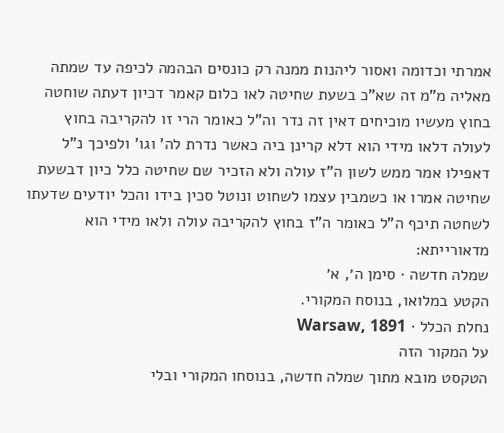אמרתי וכדומה ואסור ליהנות ממנה רק כונסים הבהמה לכיפה עד שמתה מאליה מ"מ זה שא"כ בשעת שחיטה לאו כלום קאמר דכיון דעתה שוחטה בחוץ מעשיו מוכיחים דאין זה נדר וה"ל כאומר הרי זו להקריבה בחוץ לעולה דלאו מידי הוא דלא קרינן ביה כאשר נדרת לה' וגו' ולפיכך נ"ל דאפילו אמר ממש לשון ה"ז עולה ולא הזכיר שם שחיטה כלל כיון דבשעת שחיטה אמרו או כשמבין עצמו לשחוט ונוטל סכין בידו והכל יודעים שדעתו לשחטה תיכף ה"ל כאומר ה"ז בחוץ להקריבה עולה ולאו מידי הוא מדאורייתא:
שמלה חדשה · סימן ה׳, א׳
הקטע במלואו, בנוסח המקורי.
נחלת הכלל · Warsaw, 1891
על המקור הזה
הטקסט מובא מתוך שמלה חדשה, בנוסחו המקורי ובלי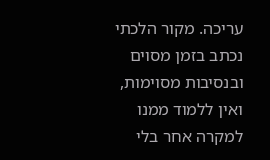עריכה. מקור הלכתי נכתב בזמן מסוים ובנסיבות מסוימות, ואין ללמוד ממנו למקרה אחר בלי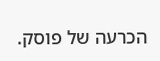הכרעה של פוסק.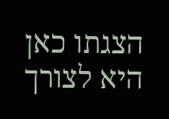הצגתו כאן היא לצורך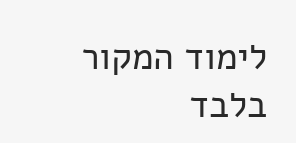לימוד המקור בלבד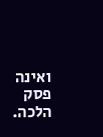ואינה פסק הלכה.